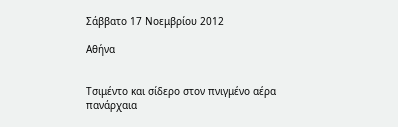Σάββατο 17 Νοεμβρίου 2012

Αθήνα


Τσιμέντο και σίδερο στον πνιγμένο αέρα
πανάρχαια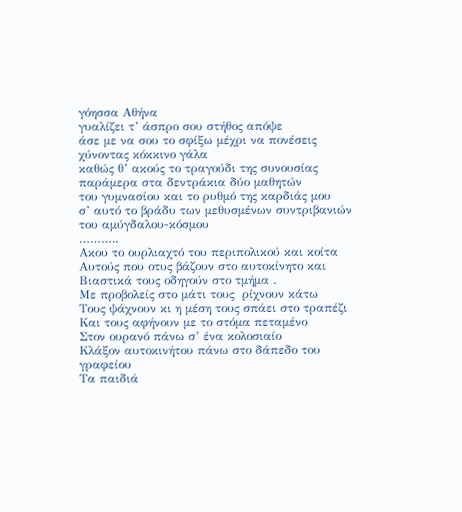γόησσα Αθήνα
γυαλίζει τ’ άσπρο σου στήθος απόψε
άσε με να σου το σφίξω μέχρι να πονέσεις
χύνοντας κόκκινο γάλα
καθώς θ’ ακούς το τραγούδι της συνουσίας
παράμερα στα δεντράκια δύο μαθητών
του γυμνασίου και το ρυθμό της καρδιάς μου
σ’ αυτό το βράδυ των μεθυσμένων συντριβανιών
του αμύγδαλου-κόσμου
………..
Ακου το ουρλιαχτό του περιπολικού και κοίτα
Αυτούς που οτυς βάζουν στο αυτοκίνητο και
Βιαστικά τους οδηγούν στο τμήμα .
Με προβολείς στο μάτι τους  ρίχνουν κάτω
Τους ψάχνουν κι η μέση τους σπάει στο τραπέζι
Και τους αφήνουν με το στόμα πεταμένο
Στον ουρανό πάνω σ’ ένα κολοσιαίο
Κλάξον αυτοκινήτου πάνω στο δάπεδο του γραφείου
Τα παιδιά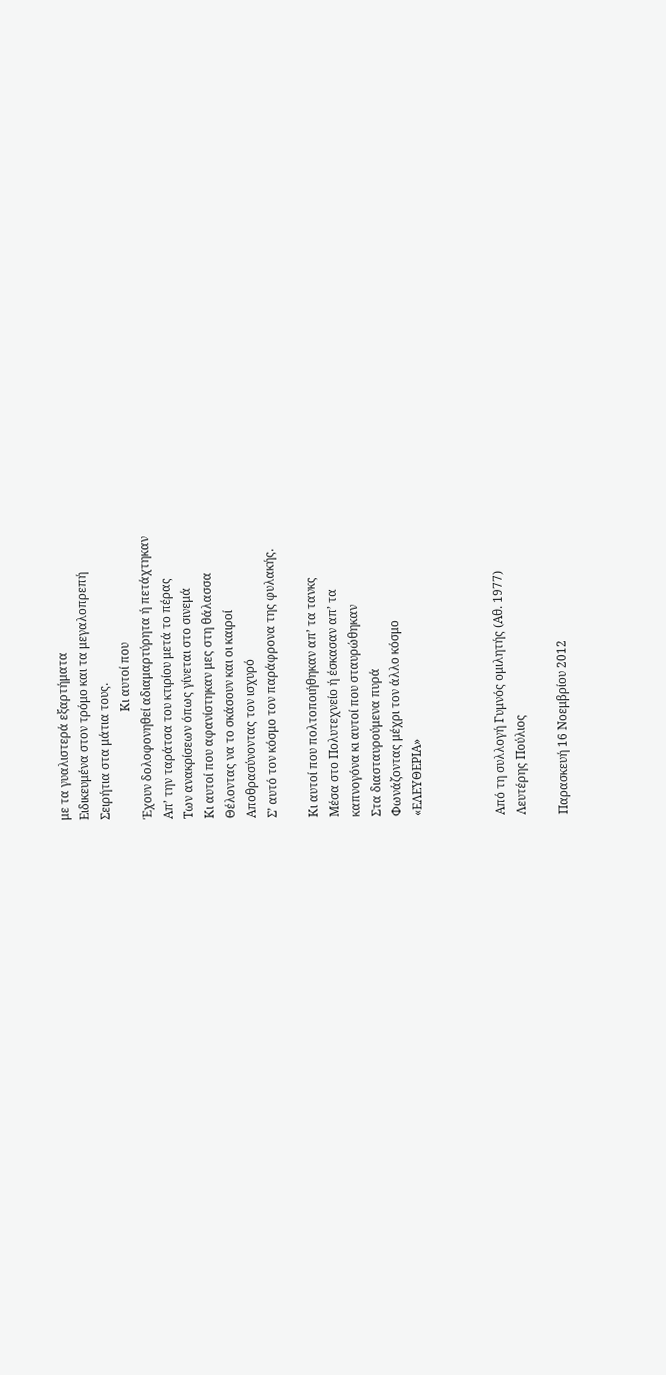με τα γυαλιστερά εξαρτήματα
Ειδικευμένα στον τρόμο και τα μεγαλοπρεπή
Σειρήτια στα μάτια τους.
                                    Κι αυτοί που
Έχουν δολοφονηθεί αδιαμαρτύρητα ή πετάχτηκαν
Απ’ την ταράτσα του κτιρίου μετά το πέρας
Των ανακρίσεων όπως γίνεται στο σινεμά
Κι αυτοί που αφανίστηκαν μες στη θάλασσα
Θέλοντας να το σκάσουν και οι καιροί
Αποθρασύνοντας τον ισχυρό
Σ’ αυτό τον κόσμο τον παράφρονα της φυλακής.

Κι αυτοί που πολτοποιήθηκαν απ’ τα τανκς
Μέσα στο Πολυτεχνείο ή έσκασαν απ’ τα
καπνογόνα κι αυτοί που σταυρώθηκαν
Στα διασταυρούμενα πυρά
Φωνάζοντας μέχρι τον άλλο κόσμο
«ΕΛΕΥΘΕΡΙΑ»



Από τη συλλογή Γυμνός ομιλητής (Αθ. 1977)
Λευτέρης Πούλιος

Παρασκευή 16 Νοεμβρίου 2012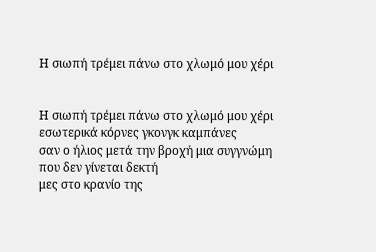Η σιωπή τρέμει πάνω στο χλωμό μου χέρι


Η σιωπή τρέμει πάνω στο χλωμό μου χέρι
εσωτερικά κόρνες γκονγκ καμπάνες
σαν ο ήλιος μετά την βροχή μια συγγνώμη
που δεν γίνεται δεκτή
μες στο κρανίο της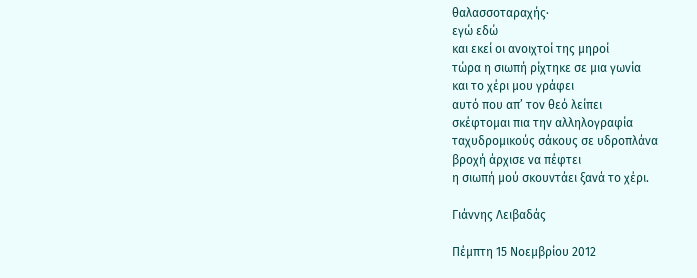θαλασσοταραχής·
εγώ εδώ
και εκεί οι ανοιχτοί της μηροί
τώρα η σιωπή ρίχτηκε σε μια γωνία
και το χέρι μου γράφει
αυτό που απ’ τον θεό λείπει
σκέφτομαι πια την αλληλογραφία
ταχυδρομικούς σάκους σε υδροπλάνα
βροχή άρχισε να πέφτει
η σιωπή μού σκουντάει ξανά το χέρι.

Γιάννης Λειβαδάς

Πέμπτη 15 Νοεμβρίου 2012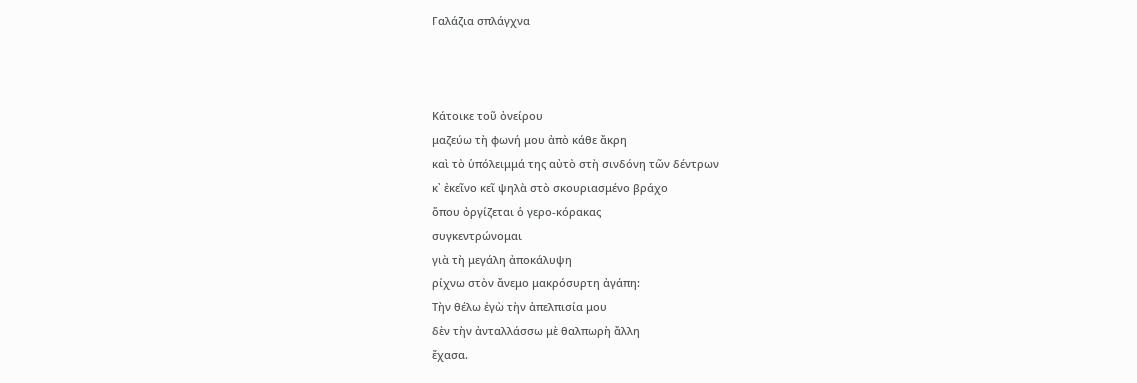Γαλάζια σπλάγχνα



Κάτοικε τοῦ ὀνείρου
μαζεύω τὴ φωνή μου ἀπὸ κάθε ἄκρη
καὶ τὸ ὑπόλειμμά της αὐτὸ στὴ σινδόνη τῶν δέντρων
κ᾿ ἐκεῖνο κεῖ ψηλὰ στὸ σκουριασμένο βράχο
ὅπου ὀργίζεται ὁ γερο-κόρακας
συγκεντρώνομαι
γιὰ τὴ μεγάλη ἀποκάλυψη
ρίχνω στὸν ἄνεμο μακρόσυρτη ἀγάπη:
Τὴν θέλω ἐγὼ τὴν ἀπελπισία μου
δὲν τὴν ἀνταλλάσσω μὲ θαλπωρὴ ἄλλη
ἔχασα.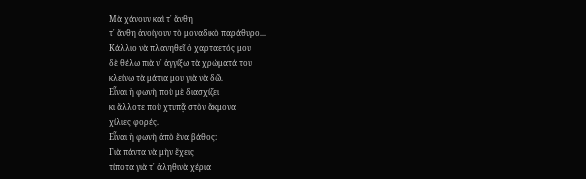Μὰ χάνουν καὶ τ᾿ ἄνθη
τ᾿ ἄνθη ἀνοίγουν τὸ μοναδικὸ παράθυρο...
Κάλλιο νὰ πλανηθεῖ ὁ χαρταετός μου
δὲ θέλω πιὰ ν᾿ ἀγγίξω τὰ χρώματά του
κλείνω τὰ μάτια μου γιὰ νὰ δῶ.
Εἶναι ἡ φωνὴ ποὺ μὲ διασχίζει
κι ἄλλοτε ποὺ χτυπᾷ στὸν ἄκμονα
χίλιες φορές.
Εἶναι ἡ φωνὴ ἀπὸ ἕνα βάθος:
Γιὰ πάντα νὰ μὴν ἔχεις
τίποτα γιὰ τ᾿ ἀληθινὰ χέρια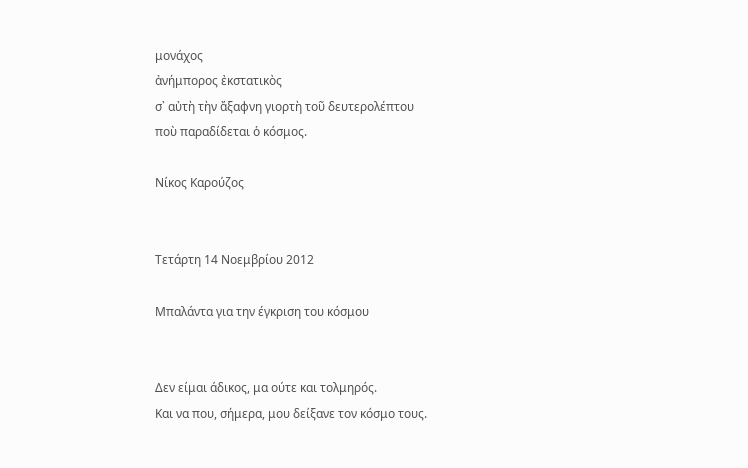μονάχος
ἀνήμπορος ἐκστατικὸς
σ᾿ αὐτὴ τὴν ἄξαφνη γιορτὴ τοῦ δευτερολέπτου
ποὺ παραδίδεται ὁ κόσμος.

Νίκος Καρούζος


Τετάρτη 14 Νοεμβρίου 2012

Μπαλάντα για την έγκριση του κόσμου


Δεν είμαι άδικος, μα ούτε και τολμηρός.
Και να που, σήμερα, μου δείξανε τον κόσμο τους.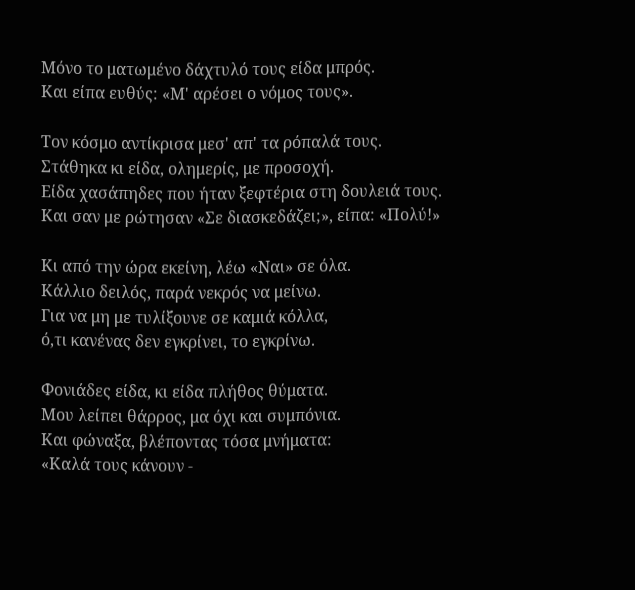Μόνο το ματωμένο δάχτυλό τους είδα μπρός.
Και είπα ευθύς: «Μ' αρέσει ο νόμος τους».

Τον κόσμο αντίκρισα μεσ' απ' τα ρόπαλά τους.
Στάθηκα κι είδα, ολημερίς, με προσοχή.
Είδα χασάπηδες που ήταν ξεφτέρια στη δουλειά τους.
Και σαν με ρώτησαν «Σε διασκεδάζει;», είπα: «Πολύ!»

Κι από την ώρα εκείνη, λέω «Ναι» σε όλα.
Κάλλιο δειλός, παρά νεκρός να μείνω.
Για να μη με τυλίξουνε σε καμιά κόλλα,
ό,τι κανένας δεν εγκρίνει, το εγκρίνω.

Φονιάδες είδα, κι είδα πλήθος θύματα.
Μου λείπει θάρρος, μα όχι και συμπόνια.
Και φώναξα, βλέποντας τόσα μνήματα:
«Καλά τους κάνουν -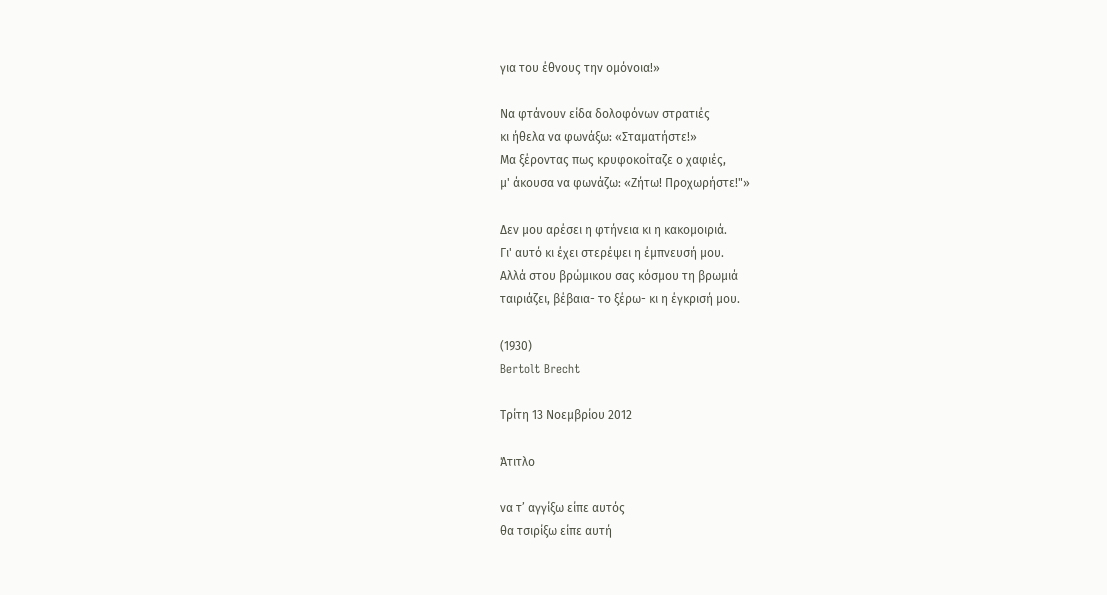για του έθνους την ομόνοια!»

Να φτάνουν είδα δολοφόνων στρατιές
κι ήθελα να φωνάξω: «Σταματήστε!»
Μα ξέροντας πως κρυφοκοίταζε ο χαφιές,
μ' άκουσα να φωνάζω: «Ζήτω! Προχωρήστε!"»

Δεν μου αρέσει η φτήνεια κι η κακομοιριά.
Γι' αυτό κι έχει στερέψει η έμπνευσή μου.
Αλλά στου βρώμικου σας κόσμου τη βρωμιά
ταιριάζει, βέβαια- το ξέρω- κι η έγκρισή μου.

(1930)
Bertolt Brecht

Τρίτη 13 Νοεμβρίου 2012

Άτιτλο

να τ’ αγγίξω είπε αυτός
θα τσιρίξω είπε αυτή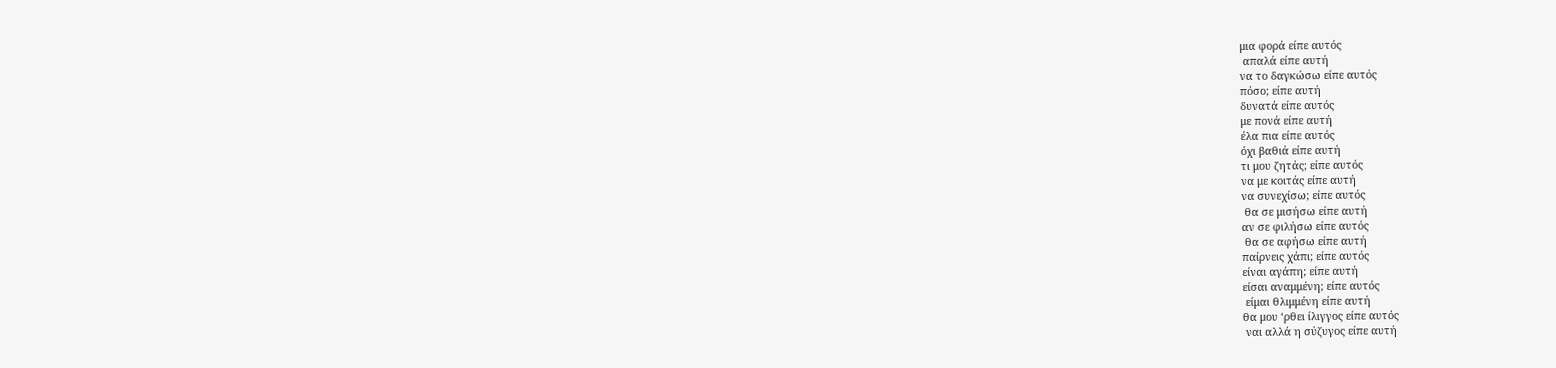μια φορά είπε αυτός
 απαλά είπε αυτή
να το δαγκώσω είπε αυτός
πόσο; είπε αυτή
δυνατά είπε αυτός
με πονά είπε αυτή
έλα πια είπε αυτός
όχι βαθιά είπε αυτή
τι μου ζητάς; είπε αυτός
να με κοιτάς είπε αυτή
να συνεχίσω; είπε αυτός
 θα σε μισήσω είπε αυτή
αν σε φιλήσω είπε αυτός
 θα σε αφήσω είπε αυτή
παίρνεις χάπι; είπε αυτός
είναι αγάπη; είπε αυτή
είσαι αναμμένη; είπε αυτός
 είμαι θλιμμένη είπε αυτή
θα μου ‘ρθει ίλιγγος είπε αυτός
 ναι αλλά η σύζυγος είπε αυτή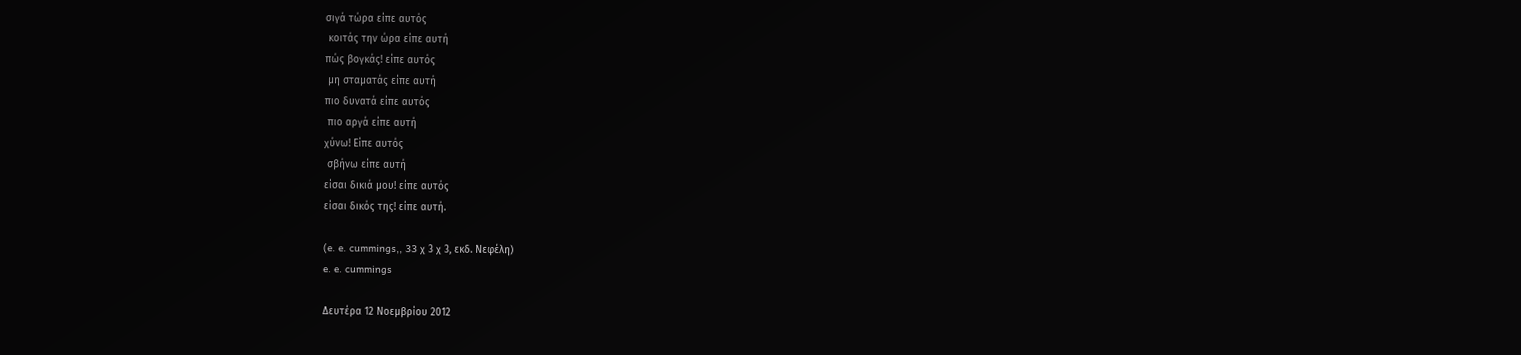σιγά τώρα είπε αυτός
 κοιτάς την ώρα είπε αυτή
πώς βογκάς! είπε αυτός
 μη σταματάς είπε αυτή
πιο δυνατά είπε αυτός
 πιο αργά είπε αυτή
χύνω! Είπε αυτός
 σβήνω είπε αυτή
είσαι δικιά μου! είπε αυτός
είσαι δικός της! είπε αυτή.

(e. e. cummings,, 33 χ 3 χ 3, εκδ. Νεφέλη)
e. e. cummings

Δευτέρα 12 Νοεμβρίου 2012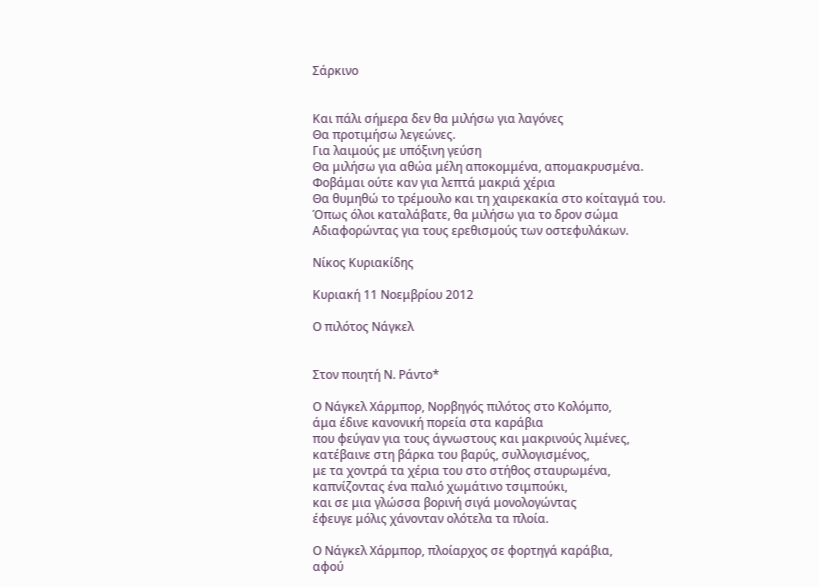Σάρκινο


Και πάλι σήμερα δεν θα μιλήσω για λαγόνες
Θα προτιμήσω λεγεώνες.
Για λαιμούς με υπόξινη γεύση
Θα μιλήσω για αθώα μέλη αποκομμένα, απομακρυσμένα.
Φοβάμαι ούτε καν για λεπτά μακριά χέρια
Θα θυμηθώ το τρέμουλο και τη χαιρεκακία στο κοίταγμά του.
Όπως όλοι καταλάβατε, θα μιλήσω για το δρον σώμα
Αδιαφορώντας για τους ερεθισμούς των οστεφυλάκων.

Νίκος Κυριακίδης

Κυριακή 11 Νοεμβρίου 2012

Ο πιλότος Νάγκελ


Στον ποιητή Ν. Ράντο*

Ο Νάγκελ Χάρμπορ, Νορβηγός πιλότος στο Κολόμπο,
άμα έδινε κανονική πορεία στα καράβια
που φεύγαν για τους άγνωστους και μακρινούς λιμένες,
κατέβαινε στη βάρκα του βαρύς, συλλογισμένος,
με τα χοντρά τα χέρια του στο στήθος σταυρωμένα,
καπνίζοντας ένα παλιό χωμάτινο τσιμπούκι,
και σε μια γλώσσα βορινή σιγά μονολογώντας
έφευγε μόλις χάνονταν ολότελα τα πλοία.

Ο Νάγκελ Χάρμπορ, πλοίαρχος σε φορτηγά καράβια,
αφού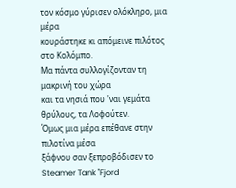τον κόσμο γύρισεν ολόκληρο, μια μέρα
κουράστηκε κι απόμεινε πιλότος στο Κολόμπο.
Μα πάντα συλλογίζονταν τη μακρινή του χώρα
και τα νησιά που 'ναι γεμάτα θρύλους, τα Λοφούτεν.
Όμως μια μέρα επέθανε στην πιλοτίνα μέσα
ξάφνου σαν ξεπροβόδισεν το Steamer Tank "Fjord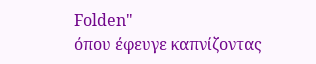Folden"
όπου έφευγε καπνίζοντας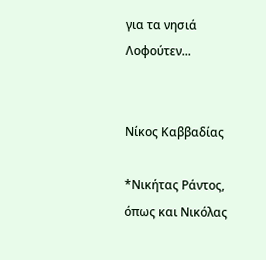για τα νησιά Λοφούτεν...


Νίκος Καββαδίας

*Νικήτας Ράντος, όπως και Νικόλας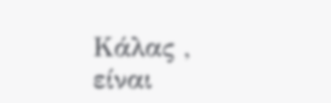Κάλας ,
είναι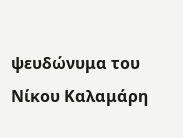ψευδώνυμα του Νίκου Καλαμάρη